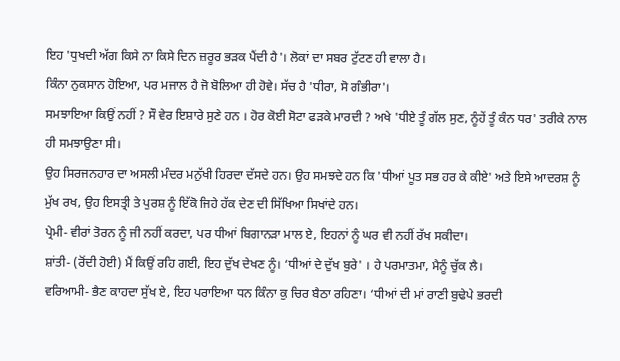ਇਹ 'ਧੁਖਦੀ ਅੱਗ ਕਿਸੇ ਨਾ ਕਿਸੇ ਦਿਨ ਜ਼ਰੂਰ ਭੜਕ ਪੈਂਦੀ ਹੈ'। ਲੋਕਾਂ ਦਾ ਸਬਰ ਟੁੱਟਣ ਹੀ ਵਾਲਾ ਹੈ।
ਕਿੰਨਾ ਨੁਕਸਾਨ ਹੋਇਆ, ਪਰ ਮਜਾਲ ਹੈ ਜੋ ਬੋਲਿਆ ਹੀ ਹੋਵੇ। ਸੱਚ ਹੈ 'ਧੀਰਾ, ਸੋ ਗੰਭੀਰਾ'।
ਸਮਝਾਇਆ ਕਿਉਂ ਨਹੀਂ ? ਸੌ ਵੇਰ ਇਸ਼ਾਰੇ ਸੁਣੇ ਹਨ । ਹੋਰ ਕੋਈ ਸੋਟਾ ਫੜਕੇ ਮਾਰਦੀ ? ਅਖੇ 'ਧੀਏ ਤੂੰ ਗੱਲ ਸੁਣ, ਨੂੰਹੇਂ ਤੂੰ ਕੰਨ ਧਰ' ਤਰੀਕੇ ਨਾਲ ਹੀ ਸਮਝਾਉਣਾ ਸੀ।
ਉਹ ਸਿਰਜਨਹਾਰ ਦਾ ਅਸਲੀ ਮੰਦਰ ਮਨੁੱਖੀ ਹਿਰਦਾ ਦੱਸਦੇ ਹਨ। ਉਹ ਸਮਝਦੇ ਹਨ ਕਿ 'ਧੀਆਂ ਪੂਤ ਸਭ ਹਰ ਕੇ ਕੀਏ' ਅਤੇ ਇਸੇ ਆਦਰਸ਼ ਨੂੰ ਮੁੱਖ ਰਖ, ਉਹ ਇਸਤ੍ਰੀ ਤੇ ਪੁਰਸ਼ ਨੂੰ ਇੱਕੋ ਜਿਹੇ ਹੱਕ ਦੇਣ ਦੀ ਸਿੱਖਿਆ ਸਿਖਾਂਦੇ ਹਨ।
ਪ੍ਰੇਮੀ- ਵੀਰਾਂ ਤੋਰਨ ਨੂੰ ਜੀ ਨਹੀਂ ਕਰਦਾ, ਪਰ ਧੀਆਂ ਬਿਗਾਨੜਾ ਮਾਲ ਏ, ਇਹਨਾਂ ਨੂੰ ਘਰ ਵੀ ਨਹੀਂ ਰੱਖ ਸਕੀਦਾ।
ਸ਼ਾਂਤੀ- (ਰੋਂਦੀ ਹੋਈ) ਮੈਂ ਕਿਉਂ ਰਹਿ ਗਈ, ਇਹ ਦੁੱਖ ਦੇਖਣ ਨੂੰ। ‘ਧੀਆਂ ਦੇ ਦੁੱਖ ਬੁਰੇ' । ਹੇ ਪਰਮਾਤਮਾ, ਮੈਨੂੰ ਚੁੱਕ ਲੈ।
ਵਰਿਆਮੀ- ਭੈਣ ਕਾਹਦਾ ਸੁੱਖ ਏ, ਇਹ ਪਰਾਇਆ ਧਨ ਕਿੰਨਾ ਕੁ ਚਿਰ ਬੈਠਾ ਰਹਿਣਾ। ‘ਧੀਆਂ ਦੀ ਮਾਂ ਰਾਣੀ ਬੁਢੇਪੇ ਭਰਦੀ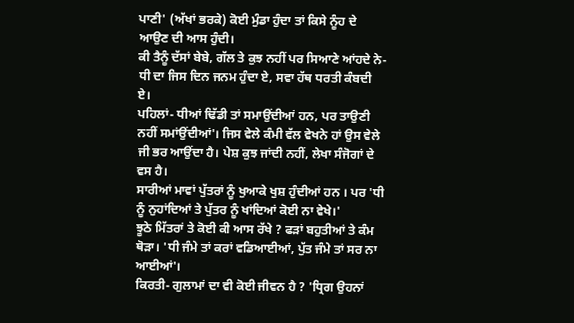ਪਾਣੀ' (ਅੱਖਾਂ ਭਰਕੇ) ਕੋਈ ਮੁੰਡਾ ਹੁੰਦਾ ਤਾਂ ਕਿਸੇ ਨੂੰਹ ਦੇ ਆਉਣ ਦੀ ਆਸ ਹੁੰਦੀ।
ਕੀ ਤੈਨੂੰ ਦੱਸਾਂ ਬੇਬੇ, ਗੱਲ ਤੇ ਕੁਝ ਨਹੀਂ ਪਰ ਸਿਆਣੇ ਆਂਹਦੇ ਨੇ- ਧੀ ਦਾ ਜਿਸ ਦਿਨ ਜਨਮ ਹੁੰਦਾ ਏ, ਸਵਾ ਹੱਥ ਧਰਤੀ ਕੰਬਦੀ ਏ।
ਪਹਿਲਾਂ- ਧੀਆਂ ਢਿੱਡੀ ਤਾਂ ਸਮਾਉਂਦੀਆਂ ਹਨ, ਪਰ ਤਾਉਣੀ ਨਹੀਂ ਸਮਾਂਉਂਦੀਆਂ'। ਜਿਸ ਵੇਲੇ ਕੰਮੀ ਵੱਲ ਵੇਖਨੇ ਹਾਂ ਉਸ ਵੇਲੇ ਜੀ ਭਰ ਆਉਂਦਾ ਹੈ। ਪੇਸ਼ ਕੁਝ ਜਾਂਦੀ ਨਹੀਂ, ਲੇਖਾ ਸੰਜੋਗਾਂ ਦੇ ਵਸ ਹੈ।
ਸਾਰੀਆਂ ਮਾਵਾਂ ਪੁੱਤਰਾਂ ਨੂੰ ਖੁਆਕੇ ਖੁਸ਼ ਹੁੰਦੀਆਂ ਹਨ । ਪਰ 'ਧੀ ਨੂੰ ਨੁਹਾਂਦਿਆਂ ਤੇ ਪੁੱਤਰ ਨੂੰ ਖਾਂਦਿਆਂ ਕੋਈ ਨਾ ਵੇਖੇ।'
ਝੂਠੇ ਮਿੱਤਰਾਂ ਤੇ ਕੋਈ ਕੀ ਆਸ ਰੱਖੇ ? ਫੜਾਂ ਬਹੁਤੀਆਂ ਤੇ ਕੰਮ ਥੋੜਾ। 'ਧੀ ਜੰਮੇ ਤਾਂ ਕਰਾਂ ਵਡਿਆਈਆਂ, ਪੁੱਤ ਜੰਮੇ ਤਾਂ ਸਰ ਨਾ ਆਈਆਂ'।
ਕਿਰਤੀ- ਗੁਲਾਮਾਂ ਦਾ ਵੀ ਕੋਈ ਜੀਵਨ ਹੈ ? 'ਧ੍ਰਿਗ ਉਹਨਾਂ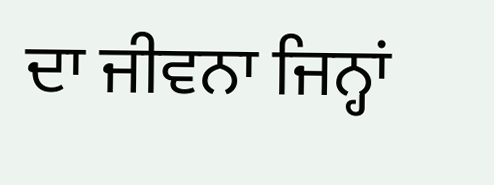ਦਾ ਜੀਵਨਾ ਜਿਨ੍ਹਾਂ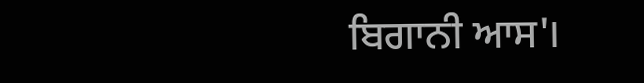ਬਿਗਾਨੀ ਆਸ'।